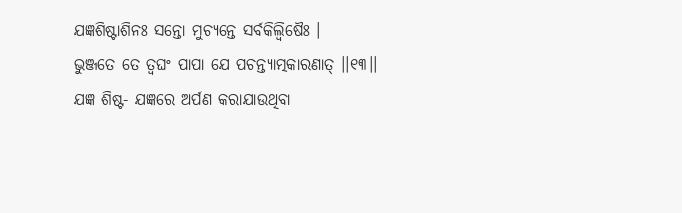ଯଜ୍ଞଶିଷ୍ଟାଶିନଃ ସନ୍ତୋ ମୁଚ୍ୟନ୍ତେ ସର୍ବକିଲ୍ବିଷୈଃ ।
ଭୁଞ୍ଜତେ ତେ ତ୍ୱଘଂ ପାପା ଯେ ପଚନ୍ତ୍ୟାତ୍ମକାରଣାତ୍ ।।୧୩।।
ଯଜ୍ଞ ଶିଷ୍ଟ- ଯଜ୍ଞରେ ଅର୍ପଣ କରାଯାଉଥିବା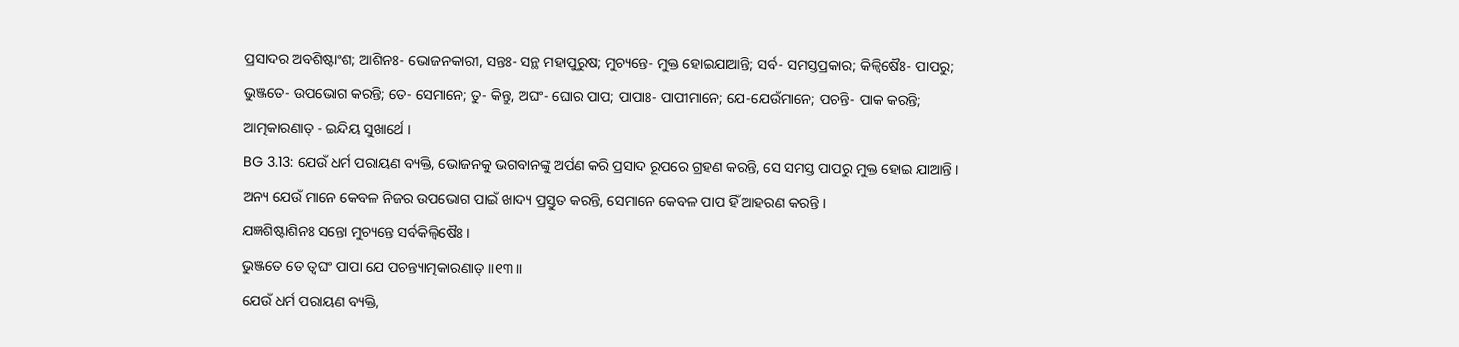ପ୍ରସାଦର ଅବଶିଷ୍ଟାଂଶ; ଆଶିନଃ- ଭୋଜନକାରୀ, ସନ୍ତଃ- ସନ୍ଥ ମହାପୁରୁଷ; ମୁଚ୍ୟନ୍ତେ- ମୁକ୍ତ ହୋଇଯାଆନ୍ତି; ସର୍ବ- ସମସ୍ତପ୍ରକାର; କିଳ୍ବିଷୈଃ- ପାପରୁ; ଭୁଞ୍ଜତେ- ଉପଭୋଗ କରନ୍ତି; ତେ- ସେମାନେ; ତୁ- କିନ୍ତୁ, ଅଘଂ- ଘୋର ପାପ; ପାପାଃ- ପାପୀମାନେ; ଯେ-ଯେଉଁମାନେ; ପଚନ୍ତି- ପାକ କରନ୍ତି; ଆତ୍ମକାରଣାତ୍ - ଇନ୍ଦିୟ ସୁଖାର୍ଥେ ।
BG 3.13: ଯେଉଁ ଧର୍ମ ପରାୟଣ ବ୍ୟକ୍ତି, ଭୋଜନକୁ ଭଗବାନଙ୍କୁ ଅର୍ପଣ କରି ପ୍ରସାଦ ରୂପରେ ଗ୍ରହଣ କରନ୍ତି, ସେ ସମସ୍ତ ପାପରୁ ମୁକ୍ତ ହୋଇ ଯାଆନ୍ତି । ଅନ୍ୟ ଯେଉଁ ମାନେ କେବଳ ନିଜର ଉପଭୋଗ ପାଇଁ ଖାଦ୍ୟ ପ୍ରସ୍ତୁତ କରନ୍ତି, ସେମାନେ କେବଳ ପାପ ହିଁ ଆହରଣ କରନ୍ତି ।
ଯଜ୍ଞଶିଷ୍ଟାଶିନଃ ସନ୍ତୋ ମୁଚ୍ୟନ୍ତେ ସର୍ବକିଲ୍ବିଷୈଃ ।
ଭୁଞ୍ଜତେ ତେ ତ୍ୱଘଂ ପାପା ଯେ ପଚନ୍ତ୍ୟାତ୍ମକାରଣାତ୍ ।।୧୩।।
ଯେଉଁ ଧର୍ମ ପରାୟଣ ବ୍ୟକ୍ତି,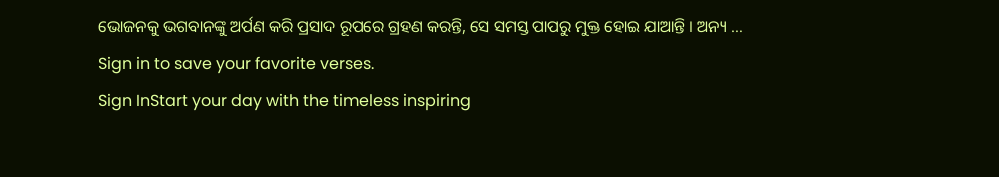ଭୋଜନକୁ ଭଗବାନଙ୍କୁ ଅର୍ପଣ କରି ପ୍ରସାଦ ରୂପରେ ଗ୍ରହଣ କରନ୍ତି, ସେ ସମସ୍ତ ପାପରୁ ମୁକ୍ତ ହୋଇ ଯାଆନ୍ତି । ଅନ୍ୟ …
Sign in to save your favorite verses.
Sign InStart your day with the timeless inspiring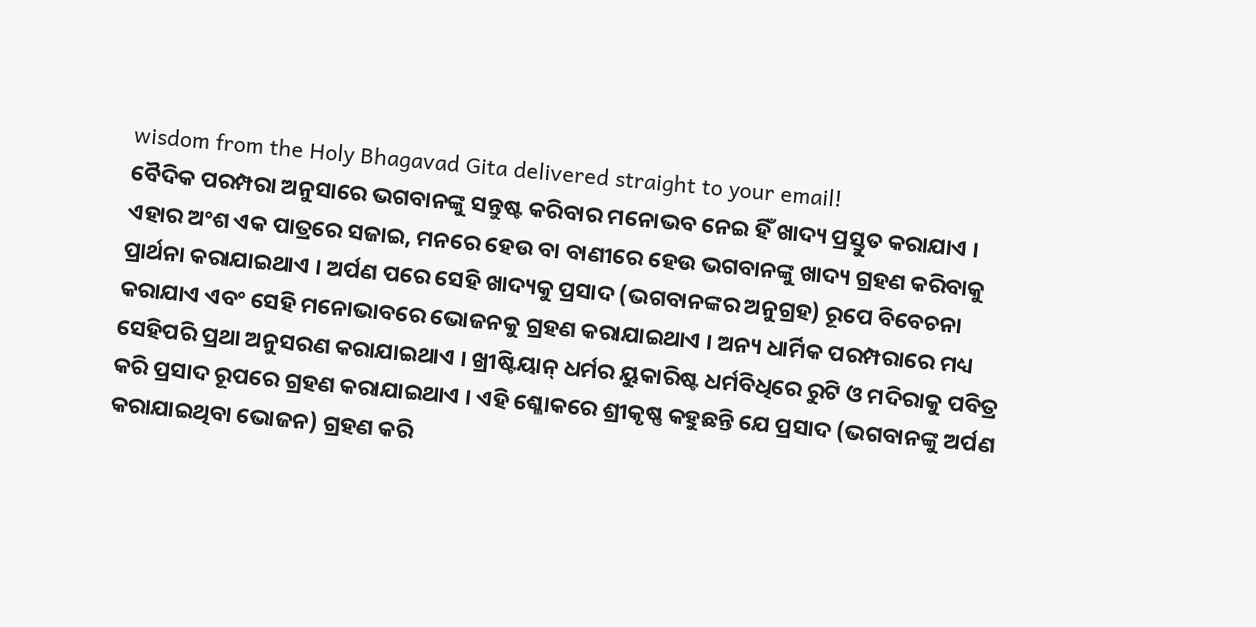wisdom from the Holy Bhagavad Gita delivered straight to your email!
ବୈଦିକ ପରମ୍ପରା ଅନୁସାରେ ଭଗବାନଙ୍କୁ ସନ୍ତୁଷ୍ଟ କରିବାର ମନୋଭବ ନେଇ ହିଁ ଖାଦ୍ୟ ପ୍ରସ୍ତୁତ କରାଯାଏ । ଏହାର ଅଂଶ ଏକ ପାତ୍ରରେ ସଜାଇ, ମନରେ ହେଉ ବା ବାଣୀରେ ହେଉ ଭଗବାନଙ୍କୁ ଖାଦ୍ୟ ଗ୍ରହଣ କରିବାକୁ ପ୍ରାର୍ଥନା କରାଯାଇଥାଏ । ଅର୍ପଣ ପରେ ସେହି ଖାଦ୍ୟକୁ ପ୍ରସାଦ (ଭଗବାନଙ୍କର ଅନୁଗ୍ରହ) ରୂପେ ବିବେଚନା କରାଯାଏ ଏବଂ ସେହି ମନୋଭାବରେ ଭୋଜନକୁ ଗ୍ରହଣ କରାଯାଇଥାଏ । ଅନ୍ୟ ଧାର୍ମିକ ପରମ୍ପରାରେ ମଧ୍ୟ ସେହିପରି ପ୍ରଥା ଅନୁସରଣ କରାଯାଇଥାଏ । ଖ୍ରୀଷ୍ଟିୟାନ୍ ଧର୍ମର ୟୁକାରିଷ୍ଟ ଧର୍ମବିଧିରେ ରୁଟି ଓ ମଦିରାକୁ ପବିତ୍ର କରି ପ୍ରସାଦ ରୂପରେ ଗ୍ରହଣ କରାଯାଇଥାଏ । ଏହି ଶ୍ଳୋକରେ ଶ୍ରୀକୃଷ୍ଣ କହୁଛନ୍ତି ଯେ ପ୍ରସାଦ (ଭଗବାନଙ୍କୁ ଅର୍ପଣ କରାଯାଇଥିବା ଭୋଜନ) ଗ୍ରହଣ କରି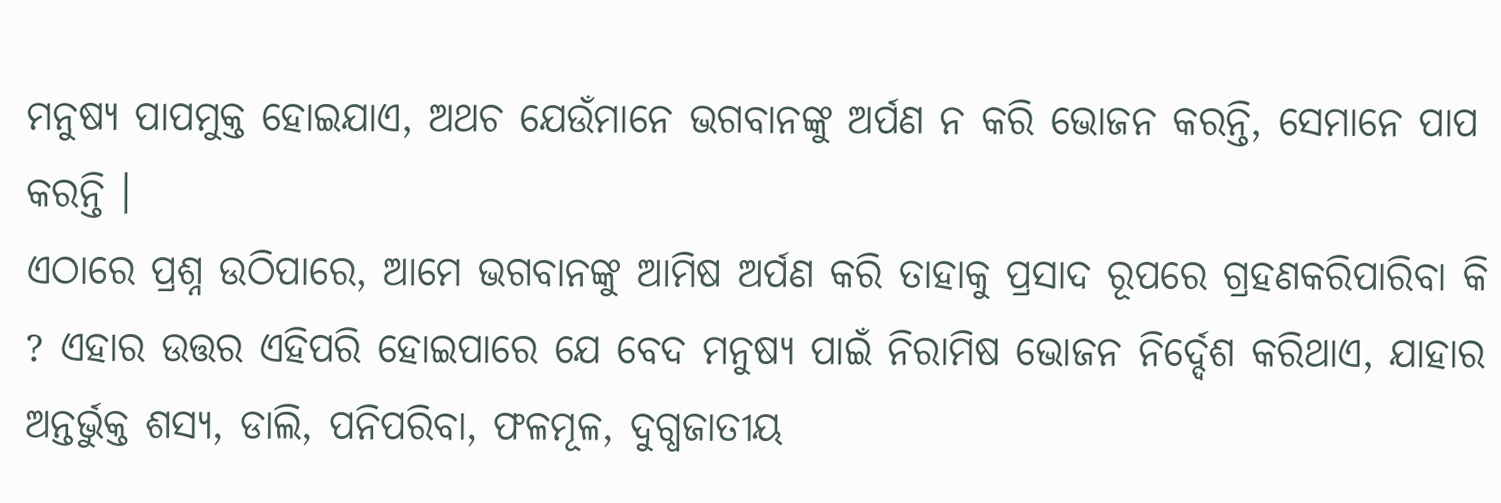ମନୁଷ୍ୟ ପାପମୁକ୍ତ ହୋଇଯାଏ, ଅଥଚ ଯେଉଁମାନେ ଭଗବାନଙ୍କୁ ଅର୍ପଣ ନ କରି ଭୋଜନ କରନ୍ତି, ସେମାନେ ପାପ କରନ୍ତି ।
ଏଠାରେ ପ୍ରଶ୍ନ ଉଠିପାରେ, ଆମେ ଭଗବାନଙ୍କୁ ଆମିଷ ଅର୍ପଣ କରି ତାହାକୁ ପ୍ରସାଦ ରୂପରେ ଗ୍ରହଣକରିପାରିବା କି ? ଏହାର ଉତ୍ତର ଏହିପରି ହୋଇପାରେ ଯେ ବେଦ ମନୁଷ୍ୟ ପାଇଁ ନିରାମିଷ ଭୋଜନ ନିର୍ଦ୍ଦେଶ କରିଥାଏ, ଯାହାର ଅନ୍ତର୍ଭୁକ୍ତ ଶସ୍ୟ, ଡାଲି, ପନିପରିବା, ଫଳମୂଳ, ଦୁଗ୍ଧଜାତୀୟ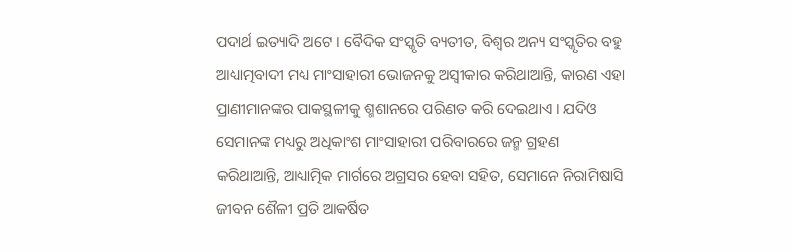ପଦାର୍ଥ ଇତ୍ୟାଦି ଅଟେ । ବୈଦିକ ସଂସ୍କୃତି ବ୍ୟତୀତ, ବିଶ୍ୱର ଅନ୍ୟ ସଂସ୍କୃତିର ବହୁ ଆଧ୍ୟାତ୍ମବାଦୀ ମଧ୍ୟ ମାଂସାହାରୀ ଭୋଜନକୁ ଅସ୍ୱୀକାର କରିଥାଆନ୍ତି, କାରଣ ଏହା ପ୍ରାଣୀମାନଙ୍କର ପାକସ୍ଥଳୀକୁ ଶ୍ମଶାନରେ ପରିଣତ କରି ଦେଇଥାଏ । ଯଦିଓ ସେମାନଙ୍କ ମଧ୍ୟରୁ ଅଧିକାଂଶ ମାଂସାହାରୀ ପରିବାରରେ ଜନ୍ମ ଗ୍ରହଣ କରିଥାଆନ୍ତି, ଆଧ୍ୟାତ୍ମିକ ମାର୍ଗରେ ଅଗ୍ରସର ହେବା ସହିତ, ସେମାନେ ନିରାମିଷାସି ଜୀବନ ଶୈଳୀ ପ୍ରତି ଆକର୍ଷିତ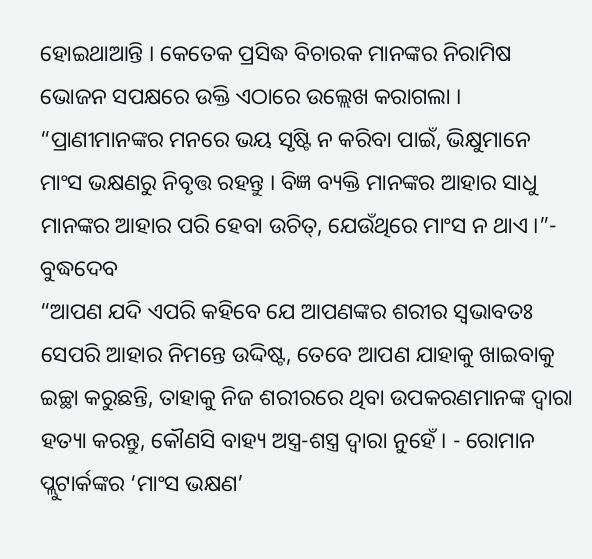ହୋଇଥାଆନ୍ତି । କେତେକ ପ୍ରସିଦ୍ଧ ବିଚାରକ ମାନଙ୍କର ନିରାମିଷ ଭୋଜନ ସପକ୍ଷରେ ଉକ୍ତି ଏଠାରେ ଉଲ୍ଲେଖ କରାଗଲା ।
“ପ୍ରାଣୀମାନଙ୍କର ମନରେ ଭୟ ସୃଷ୍ଟି ନ କରିବା ପାଇଁ, ଭିକ୍ଷୁମାନେ ମାଂସ ଭକ୍ଷଣରୁ ନିବୃତ୍ତ ରହନ୍ତୁ । ବିଜ୍ଞ ବ୍ୟକ୍ତି ମାନଙ୍କର ଆହାର ସାଧୁ ମାନଙ୍କର ଆହାର ପରି ହେବା ଉଚିତ୍, ଯେଉଁଥିରେ ମାଂସ ନ ଥାଏ ।”- ବୁଦ୍ଧଦେବ
“ଆପଣ ଯଦି ଏପରି କହିବେ ଯେ ଆପଣଙ୍କର ଶରୀର ସ୍ୱଭାବତଃ ସେପରି ଆହାର ନିମନ୍ତେ ଉଦ୍ଦିଷ୍ଟ, ତେବେ ଆପଣ ଯାହାକୁ ଖାଇବାକୁ ଇଚ୍ଛା କରୁଛନ୍ତି, ତାହାକୁ ନିଜ ଶରୀରରେ ଥିବା ଉପକରଣମାନଙ୍କ ଦ୍ୱାରା ହତ୍ୟା କରନ୍ତୁ, କୌଣସି ବାହ୍ୟ ଅସ୍ତ୍ର-ଶସ୍ତ୍ର ଦ୍ୱାରା ନୁହେଁ । - ରୋମାନ ପ୍ଲୁଟାର୍କଙ୍କର ‘ମାଂସ ଭକ୍ଷଣ’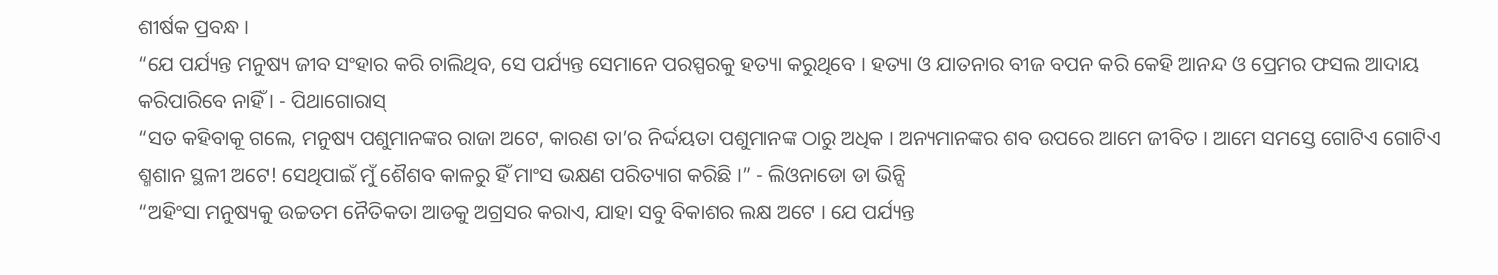ଶୀର୍ଷକ ପ୍ରବନ୍ଧ ।
“ଯେ ପର୍ଯ୍ୟନ୍ତ ମନୁଷ୍ୟ ଜୀବ ସଂହାର କରି ଚାଲିଥିବ, ସେ ପର୍ଯ୍ୟନ୍ତ ସେମାନେ ପରସ୍ପରକୁ ହତ୍ୟା କରୁଥିବେ । ହତ୍ୟା ଓ ଯାତନାର ବୀଜ ବପନ କରି କେହି ଆନନ୍ଦ ଓ ପ୍ରେମର ଫସଲ ଆଦାୟ କରିପାରିବେ ନାହିଁ । - ପିଥାଗୋରାସ୍
“ସତ କହିବାକୂ ଗଲେ, ମନୁଷ୍ୟ ପଶୁମାନଙ୍କର ରାଜା ଅଟେ, କାରଣ ତା’ର ନିର୍ଦ୍ଦୟତା ପଶୁମାନଙ୍କ ଠାରୁ ଅଧିକ । ଅନ୍ୟମାନଙ୍କର ଶବ ଉପରେ ଆମେ ଜୀବିତ । ଆମେ ସମସ୍ତେ ଗୋଟିଏ ଗୋଟିଏ ଶ୍ମଶାନ ସ୍ଥଳୀ ଅଟେ! ସେଥିପାଇଁ ମୁଁ ଶୈଶବ କାଳରୁ ହିଁ ମାଂସ ଭକ୍ଷଣ ପରିତ୍ୟାଗ କରିଛି ।” - ଲିଓନାଡୋ ଡା ଭିନ୍ସି
“ଅହିଂସା ମନୁଷ୍ୟକୁ ଉଚ୍ଚତମ ନୈତିକତା ଆଡକୁ ଅଗ୍ରସର କରାଏ, ଯାହା ସବୁ ବିକାଶର ଲକ୍ଷ ଅଟେ । ଯେ ପର୍ଯ୍ୟନ୍ତ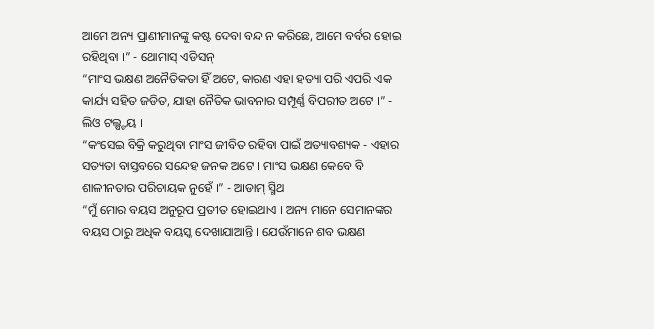ଆମେ ଅନ୍ୟ ପ୍ରାଣୀମାନଙ୍କୁ କଷ୍ଟ ଦେବା ବନ୍ଦ ନ କରିଛେ, ଆମେ ବର୍ବର ହୋଇ ରହିଥିବା ।” - ଥୋମାସ୍ ଏଡିସନ୍
“ମାଂସ ଭକ୍ଷଣ ଅନୈତିକତା ହିଁ ଅଟେ, କାରଣ ଏହା ହତ୍ୟା ପରି ଏପରି ଏକ କାର୍ଯ୍ୟ ସହିତ ଜଡିତ, ଯାହା ନୈତିକ ଭାବନାର ସମ୍ପୂର୍ଣ୍ଣ ବିପରୀତ ଅଟେ ।” - ଲିଓ ଟଲ୍ଷ୍ଟୟ ।
“କଂସେଇ ବିକ୍ରି କରୁଥିବା ମାଂସ ଜୀବିତ ରହିବା ପାଇଁ ଅତ୍ୟାବଶ୍ୟକ - ଏହାର ସତ୍ୟତା ବାସ୍ତବରେ ସନ୍ଦେହ ଜନକ ଅଟେ । ମାଂସ ଭକ୍ଷଣ କେବେ ବି ଶାଳୀନତାର ପରିଚାୟକ ନୁହେଁ ।” - ଆଡାମ୍ ସ୍ମିଥ
“ମୁଁ ମୋର ବୟସ ଅନୁରୂପ ପ୍ରତୀତ ହୋଇଥାଏ । ଅନ୍ୟ ମାନେ ସେମାନଙ୍କର ବୟସ ଠାରୁ ଅଧିକ ବୟସ୍କ ଦେଖାଯାଆନ୍ତି । ଯେଉଁମାନେ ଶବ ଭକ୍ଷଣ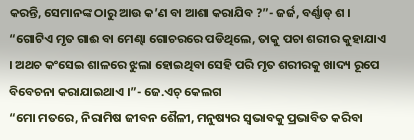କରନ୍ତି, ସେମାନଙ୍କ ଠାରୁ ଆଉ କ’ଣ ବା ଆଶା କରାଯିବ ?”- ଜର୍ଜ, ବର୍ଣ୍ଣାଡ୍ ଶ ।
“ଗୋଟିଏ ମୃତ ଗାଈ ବା ମେଣ୍ଢା ଗୋଚରରେ ପଡିଥିଲେ, ତାକୁ ପଚା ଶରୀର କୁହାଯାଏ । ଅଥଚ କଂସେଇ ଶାଳରେ ଝୁଲା ହୋଇଥିବା ସେହି ପରି ମୃତ ଶରୀରକୁ ଖାଦ୍ୟ ରୂପେ ବିବେଚନା କରାଯାଇଥାଏ ।”- ଜେ.ଏଚ୍ କେଲଗ
“ମୋ ମତରେ, ନିରାମିଷ ଜୀବନ ଶୈଳୀ, ମନୁଷ୍ୟର ସ୍ୱଭାବକୁ ପ୍ରଭାବିତ କରିବା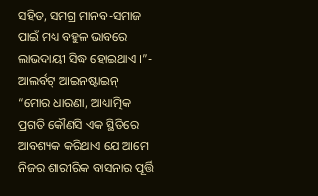ସହିତ, ସମଗ୍ର ମାନବ-ସମାଜ ପାଇଁ ମଧ୍ୟ ବହୁଳ ଭାବରେ ଲାଭଦାୟୀ ସିଦ୍ଧ ହୋଇଥାଏ ।”- ଆଲର୍ବଟ୍ ଆଇନଷ୍ଟାଇନ୍
“ମୋର ଧାରଣା, ଆଧ୍ୟାତ୍ମିକ ପ୍ରଗତି କୌଣସି ଏକ ସ୍ଥିତିରେ ଆବଶ୍ୟକ କରିଥାଏ ଯେ ଆମେ ନିଜର ଶାରୀରିକ ବାସନାର ପୂର୍ତ୍ତି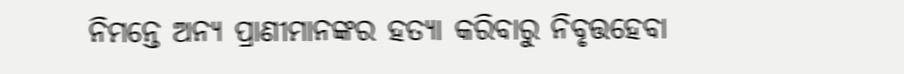ନିମନ୍ତେ ଅନ୍ୟ ପ୍ରାଣୀମାନଙ୍କର ହତ୍ୟା କରିବାରୁ ନିବୃତ୍ତହେବା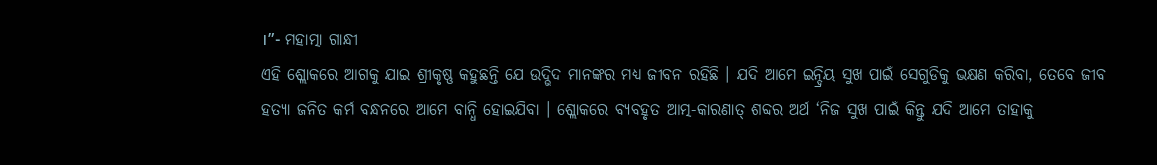।”- ମହାତ୍ମା ଗାନ୍ଧୀ
ଏହି ଶ୍ଲୋକରେ ଆଗକୁ ଯାଇ ଶ୍ରୀକୃଷ୍ଣ କହୁଛନ୍ତି ଯେ ଉଦ୍ଭିଦ ମାନଙ୍କର ମଧ୍ୟ ଜୀବନ ରହିଛି । ଯଦି ଆମେ ଇନ୍ଦ୍ରିୟ ସୁଖ ପାଇଁ ସେଗୁଡିକୁ ଭକ୍ଷଣ କରିବା, ତେବେ ଜୀବ ହତ୍ୟା ଜନିତ କର୍ମ ବନ୍ଧନରେ ଆମେ ବାନ୍ଧି ହୋଇଯିବା । ଶ୍ଲୋକରେ ବ୍ୟବହୃତ ଆତ୍ମ-କାରଣାତ୍ ଶବ୍ଦର ଅର୍ଥ ‘ନିଜ ସୁଖ ପାଇଁ କିନ୍ତୁ ଯଦି ଆମେ ତାହାକୁ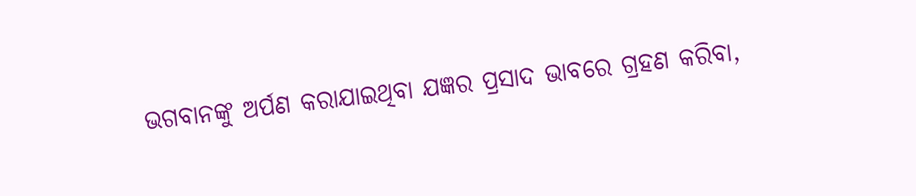ଭଗବାନଙ୍କୁ ଅର୍ପଣ କରାଯାଇଥିବା ଯଜ୍ଞର ପ୍ରସାଦ ଭାବରେ ଗ୍ରହଣ କରିବା,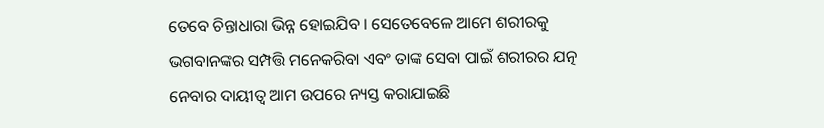ତେବେ ଚିନ୍ତାଧାରା ଭିନ୍ନ ହୋଇଯିବ । ସେତେବେଳେ ଆମେ ଶରୀରକୁ ଭଗବାନଙ୍କର ସମ୍ପତ୍ତି ମନେକରିବା ଏବଂ ତାଙ୍କ ସେବା ପାଇଁ ଶରୀରର ଯତ୍ନ ନେବାର ଦାୟୀତ୍ୱ ଆମ ଉପରେ ନ୍ୟସ୍ତ କରାଯାଇଛି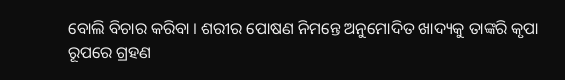ବୋଲି ବିଚାର କରିବା । ଶରୀର ପୋଷଣ ନିମନ୍ତେ ଅନୁମୋଦିତ ଖାଦ୍ୟକୁ ତାଙ୍କରି କୃପା ରୂପରେ ଗ୍ରହଣ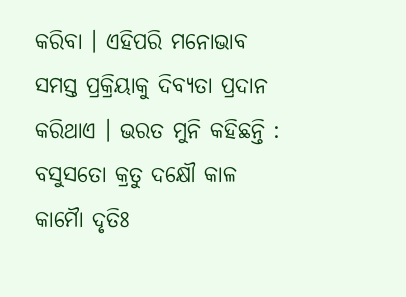କରିବା । ଏହିପରି ମନୋଭାବ ସମସ୍ତ ପ୍ରକ୍ରିୟାକୁ ଦିବ୍ୟତା ପ୍ରଦାନ କରିଥାଏ । ଭରତ ମୁନି କହିଛନ୍ତି :
ବସୁସତୋ କ୍ରତୁ ଦକ୍ଷୌ କାଳ କାମୈା ଦୃତିଃ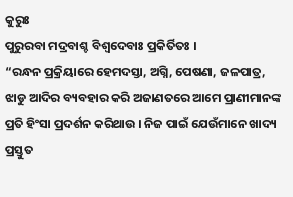କୁରୁଃ
ପୁରୁରବା ମଦ୍ରବାଶ୍ଚ ବିଶ୍ୱଦେବାଃ ପ୍ରକିର୍ତିତଃ ।
“ରନ୍ଧନ ପ୍ରକ୍ରିୟାରେ ହେମଦସ୍ତା, ଅଗ୍ନି, ପେଷଣା, ଜଳପାତ୍ର, ଝାଡୁ ଆଦିର ବ୍ୟବହାର କରି ଅଜାଣତରେ ଆମେ ପ୍ରାଣୀମାନଙ୍କ ପ୍ରତି ହିଂସା ପ୍ରଦର୍ଶନ କରିଥାଉ । ନିଜ ପାଇଁ ଯେଉଁମାନେ ଖାଦ୍ୟ ପ୍ରସ୍ତୁତ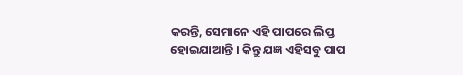କରନ୍ତି, ସେମାନେ ଏହି ପାପରେ ଲିପ୍ତ ହୋଇଯାଆନ୍ତି । କିନ୍ତୁ ଯଜ୍ଞ ଏହିସବୁ ପାପ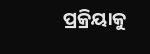ପ୍ରକ୍ରିୟାକୁ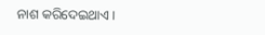ନାଶ କରିଦେଇଥାଏ ।